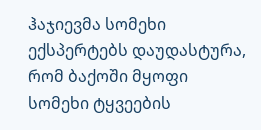ჰაჯიევმა სომეხი ექსპერტებს დაუდასტურა, რომ ბაქოში მყოფი სომეხი ტყვეების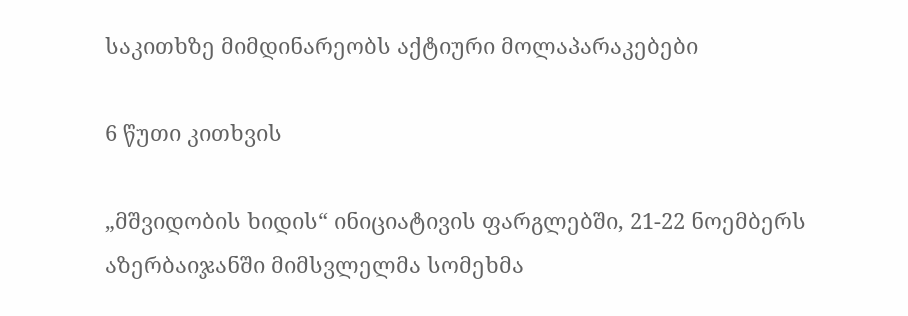საკითხზე მიმდინარეობს აქტიური მოლაპარაკებები

6 წუთი კითხვის

„მშვიდობის ხიდის“ ინიციატივის ფარგლებში, 21-22 ნოემბერს აზერბაიჯანში მიმსვლელმა სომეხმა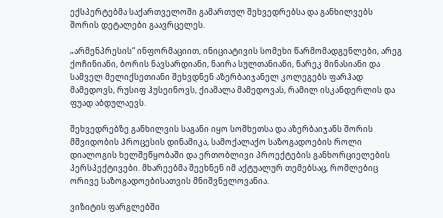ექსპერტებმა საქართველოში გამართულ შეხვედრებსა და განხილვებს შორის დეტალები გაავრცელეს.

„არმენპრესის“ ინფორმაციით, ინიციატივის სომეხი წარმომადგენლები, არეგ ქოჩინიანი, ბორის ნავსარდიანი, ნაირა სულთანიანი, ნარეკ მინასიანი და სამველ მელიქსეთიანი შეხვდნენ აზერბაიჯანელ კოლეგებს ფარჰად მამედოვს, რუსიფ ჰუსეინოვს, ქიამალა მამედოვას, რამილ ისკანდერლის და ფუად აბდულაევს.

შეხვედრებზე განხილვის საგანი იყო სომხეთსა და აზერბაიჯანს შორის მშვიდობის პროცესის დინამიკა, სამოქალაქო საზოგადოების როლი დიალოგის ხელშეწყობაში და ერთობლივი პროექტების განხორციელების პერსპექტივები. მხარეებმა შეეხნენ იმ აქტუალურ თემებსაც, რომლებიც ორივე საზოგადოებისათვის მნიშვნელოვანია.

ვიზიტის ფარგლებში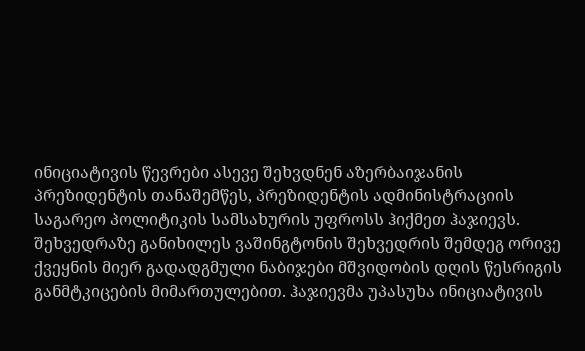ინიციატივის წევრები ასევე შეხვდნენ აზერბაიჯანის პრეზიდენტის თანაშემწეს, პრეზიდენტის ადმინისტრაციის საგარეო პოლიტიკის სამსახურის უფროსს ჰიქმეთ ჰაჯიევს. შეხვედრაზე განიხილეს ვაშინგტონის შეხვედრის შემდეგ ორივე ქვეყნის მიერ გადადგმული ნაბიჯები მშვიდობის დღის წესრიგის განმტკიცების მიმართულებით. ჰაჯიევმა უპასუხა ინიციატივის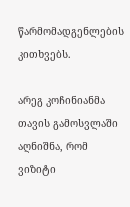წარმომადგენლების კითხვებს.

არეგ კოჩინიანმა თავის გამოსვლაში აღნიშნა, რომ ვიზიტი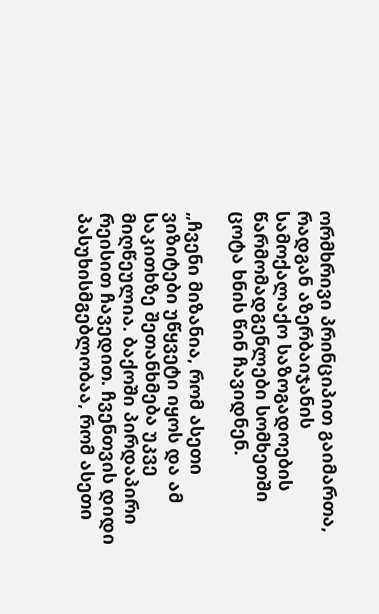ორმხრივი პრინციპით გაიმართა, რადგან აზერბაიჯანის სამოქალაქო საზოგადოების წარმომადგენლები სომხეთში ცოტა ხნის წინ ჩავიდნენ.

„ჩვენი მიზანია, რომ ასეთი ვიზიტები უწყვეტი იყოს და ამ საკითხზე შეთანხმება უკვე მიღწეულია. ბაქოში პირდაპირი რეისით ჩავედით. ჩვენთვის დიდი პასუხისმგებლობაა, რომ ასეთი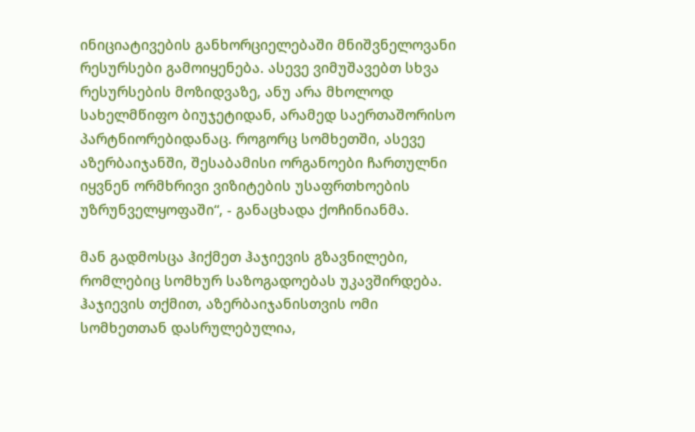ინიციატივების განხორციელებაში მნიშვნელოვანი რესურსები გამოიყენება. ასევე ვიმუშავებთ სხვა რესურსების მოზიდვაზე, ანუ არა მხოლოდ სახელმწიფო ბიუჯეტიდან, არამედ საერთაშორისო პარტნიორებიდანაც. როგორც სომხეთში, ასევე აზერბაიჯანში, შესაბამისი ორგანოები ჩართულნი იყვნენ ორმხრივი ვიზიტების უსაფრთხოების უზრუნველყოფაში“, - განაცხადა ქოჩინიანმა.

მან გადმოსცა ჰიქმეთ ჰაჯიევის გზავნილები, რომლებიც სომხურ საზოგადოებას უკავშირდება. ჰაჯიევის თქმით, აზერბაიჯანისთვის ომი სომხეთთან დასრულებულია,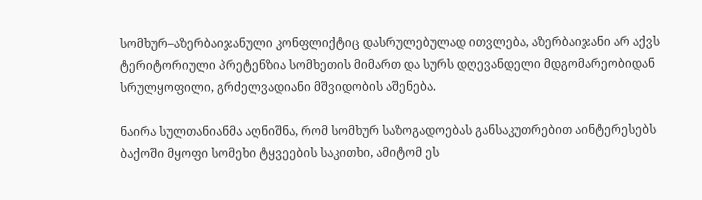სომხურ–აზერბაიჯანული კონფლიქტიც დასრულებულად ითვლება, აზერბაიჯანი არ აქვს ტერიტორიული პრეტენზია სომხეთის მიმართ და სურს დღევანდელი მდგომარეობიდან სრულყოფილი, გრძელვადიანი მშვიდობის აშენება.

ნაირა სულთანიანმა აღნიშნა, რომ სომხურ საზოგადოებას განსაკუთრებით აინტერესებს ბაქოში მყოფი სომეხი ტყვეების საკითხი, ამიტომ ეს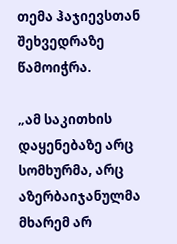თემა ჰაჯიევსთან შეხვედრაზე წამოიჭრა.

„ამ საკითხის დაყენებაზე არც სომხურმა, არც აზერბაიჯანულმა მხარემ არ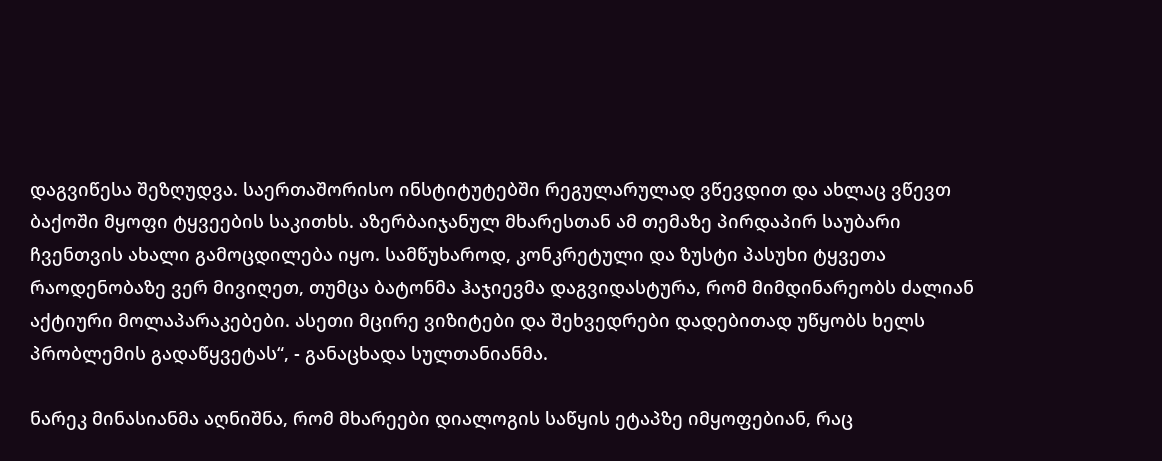დაგვიწესა შეზღუდვა. საერთაშორისო ინსტიტუტებში რეგულარულად ვწევდით და ახლაც ვწევთ ბაქოში მყოფი ტყვეების საკითხს. აზერბაიჯანულ მხარესთან ამ თემაზე პირდაპირ საუბარი ჩვენთვის ახალი გამოცდილება იყო. სამწუხაროდ, კონკრეტული და ზუსტი პასუხი ტყვეთა რაოდენობაზე ვერ მივიღეთ, თუმცა ბატონმა ჰაჯიევმა დაგვიდასტურა, რომ მიმდინარეობს ძალიან აქტიური მოლაპარაკებები. ასეთი მცირე ვიზიტები და შეხვედრები დადებითად უწყობს ხელს პრობლემის გადაწყვეტას“, - განაცხადა სულთანიანმა.

ნარეკ მინასიანმა აღნიშნა, რომ მხარეები დიალოგის საწყის ეტაპზე იმყოფებიან, რაც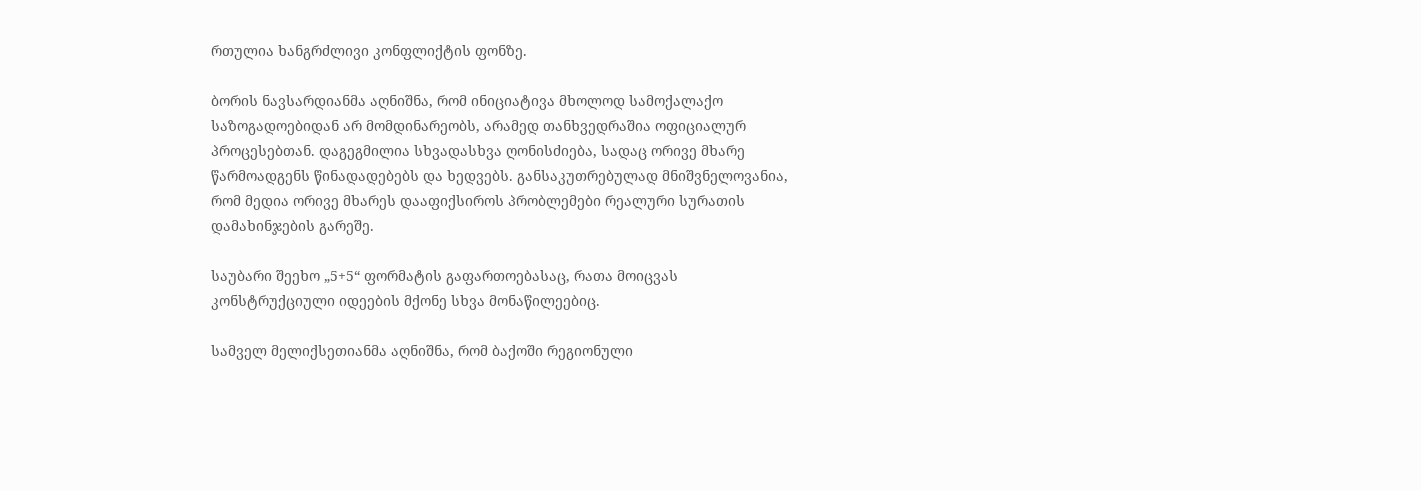რთულია ხანგრძლივი კონფლიქტის ფონზე.

ბორის ნავსარდიანმა აღნიშნა, რომ ინიციატივა მხოლოდ სამოქალაქო საზოგადოებიდან არ მომდინარეობს, არამედ თანხვედრაშია ოფიციალურ პროცესებთან. დაგეგმილია სხვადასხვა ღონისძიება, სადაც ორივე მხარე წარმოადგენს წინადადებებს და ხედვებს. განსაკუთრებულად მნიშვნელოვანია, რომ მედია ორივე მხარეს დააფიქსიროს პრობლემები რეალური სურათის დამახინჯების გარეშე.

საუბარი შეეხო „5+5“ ფორმატის გაფართოებასაც, რათა მოიცვას კონსტრუქციული იდეების მქონე სხვა მონაწილეებიც.

სამველ მელიქსეთიანმა აღნიშნა, რომ ბაქოში რეგიონული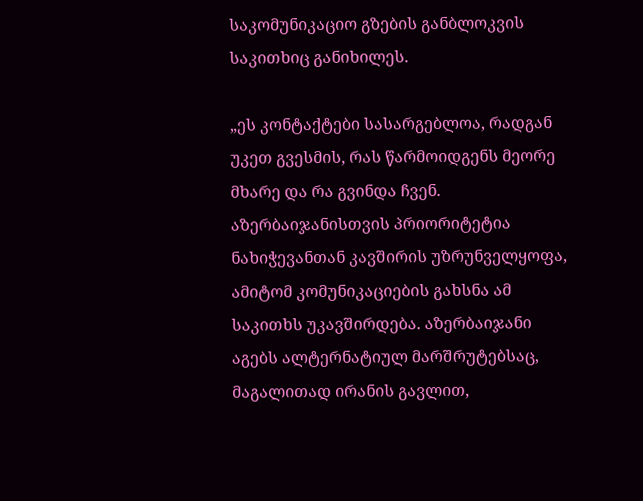საკომუნიკაციო გზების განბლოკვის საკითხიც განიხილეს.

„ეს კონტაქტები სასარგებლოა, რადგან უკეთ გვესმის, რას წარმოიდგენს მეორე მხარე და რა გვინდა ჩვენ. აზერბაიჯანისთვის პრიორიტეტია ნახიჭევანთან კავშირის უზრუნველყოფა, ამიტომ კომუნიკაციების გახსნა ამ საკითხს უკავშირდება. აზერბაიჯანი აგებს ალტერნატიულ მარშრუტებსაც, მაგალითად ირანის გავლით,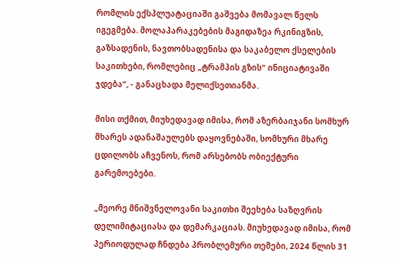რომლის ექსპლუატაციაში გაშვება მომავალ წელს იგეგმება. მოლაპარაკებების მაგიდაზეა რკინიგზის, გაზსადენის, ნავთობსადენისა და საკაბელო ქსელების საკითხები, რომლებიც „ტრამპის გზის“ ინიციატივაში ჯდება“, - განაცხადა მელიქსეთიანმა.

მისი თქმით, მიუხედავად იმისა, რომ აზერბაიჯანი სომხურ მხარეს ადანაშაულებს დაყოვნებაში, სომხური მხარე ცდილობს აჩვენოს, რომ არსებობს ობიექტური გარემოებები.

„მეორე მნიშვნელოვანი საკითხი შეეხება საზღვრის დელიმიტაციასა და დემარკაციას. მიუხედავად იმისა, რომ პერიოდულად ჩნდება პრობლემური თემები, 2024 წლის 31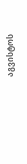აგვისტოს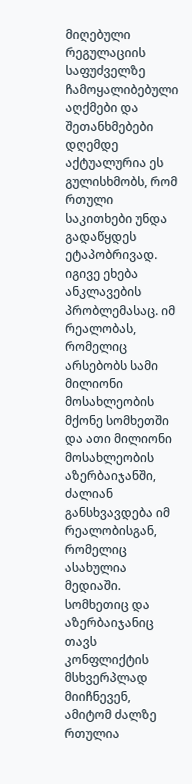მიღებული რეგულაციის საფუძველზე ჩამოყალიბებული აღქმები და შეთანხმებები დღემდე აქტუალურია ეს გულისხმობს, რომ რთული საკითხები უნდა გადაწყდეს ეტაპობრივად. იგივე ეხება ანკლავების პრობლემასაც. იმ რეალობას, რომელიც არსებობს სამი მილიონი მოსახლეობის მქონე სომხეთში და ათი მილიონი მოსახლეობის აზერბაიჯანში, ძალიან განსხვავდება იმ რეალობისგან, რომელიც ასახულია მედიაში. სომხეთიც და აზერბაიჯანიც თავს კონფლიქტის მსხვერპლად მიიჩნევენ, ამიტომ ძალზე რთულია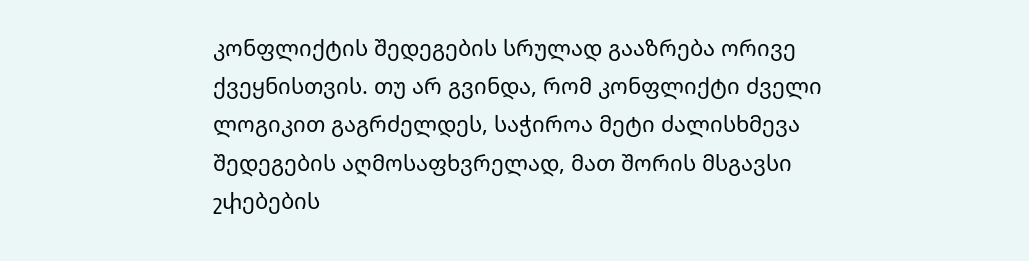კონფლიქტის შედეგების სრულად გააზრება ორივე ქვეყნისთვის. თუ არ გვინდა, რომ კონფლიქტი ძველი ლოგიკით გაგრძელდეს, საჭიროა მეტი ძალისხმევა შედეგების აღმოსაფხვრელად, მათ შორის მსგავსი շփებების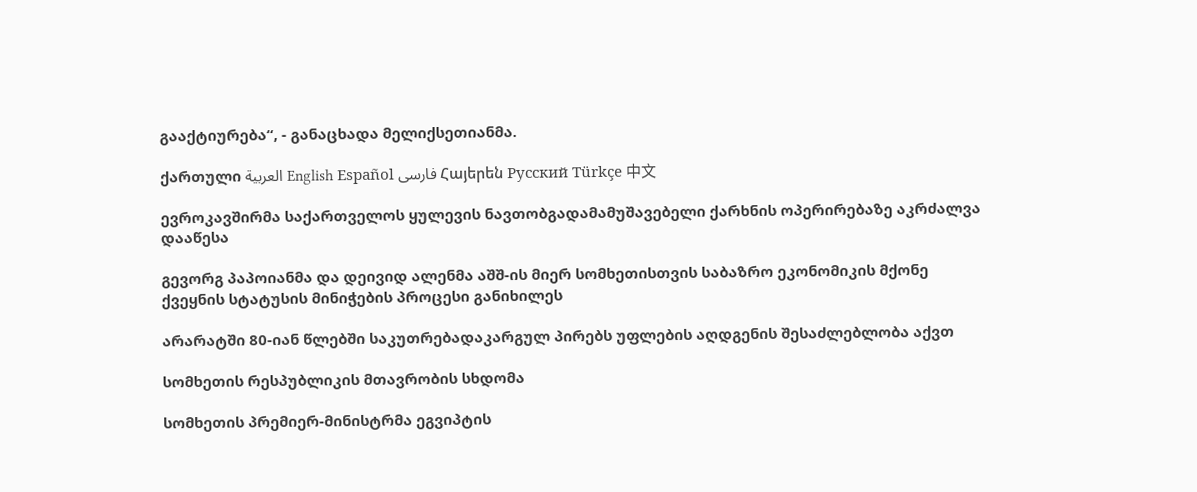გააქტიურება“, - განაცხადა მელიქსეთიანმა.

ქართული العربية English Español فارسی Հայերեն Русский Türkçe 中文

ევროკავშირმა საქართველოს ყულევის ნავთობგადამამუშავებელი ქარხნის ოპერირებაზე აკრძალვა დააწესა

გევორგ პაპოიანმა და დეივიდ ალენმა აშშ-ის მიერ სომხეთისთვის საბაზრო ეკონომიკის მქონე ქვეყნის სტატუსის მინიჭების პროცესი განიხილეს

არარატში 80-იან წლებში საკუთრებადაკარგულ პირებს უფლების აღდგენის შესაძლებლობა აქვთ

სომხეთის რესპუბლიკის მთავრობის სხდომა

სომხეთის პრემიერ-მინისტრმა ეგვიპტის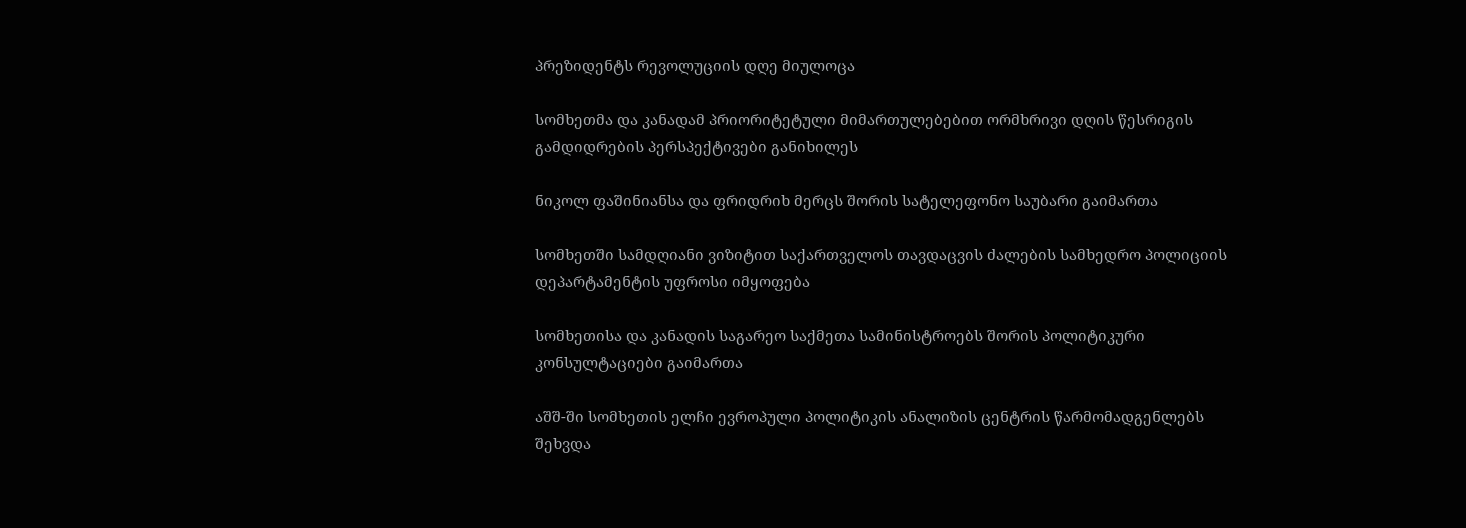პრეზიდენტს რევოლუციის დღე მიულოცა

სომხეთმა და კანადამ პრიორიტეტული მიმართულებებით ორმხრივი დღის წესრიგის გამდიდრების პერსპექტივები განიხილეს

ნიკოლ ფაშინიანსა და ფრიდრიხ მერცს შორის სატელეფონო საუბარი გაიმართა

სომხეთში სამდღიანი ვიზიტით საქართველოს თავდაცვის ძალების სამხედრო პოლიციის დეპარტამენტის უფროსი იმყოფება

სომხეთისა და კანადის საგარეო საქმეთა სამინისტროებს შორის პოლიტიკური კონსულტაციები გაიმართა

აშშ-ში სომხეთის ელჩი ევროპული პოლიტიკის ანალიზის ცენტრის წარმომადგენლებს შეხვდა